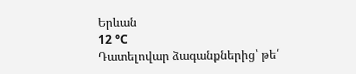Երևան
12 °C
Դատելովար ձագանքներից՝ թե՛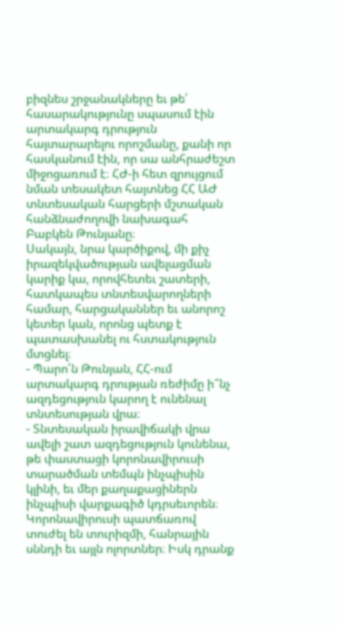բիզնես շրջանակները եւ թե՛ հասարակությունը սպասում էին արտակարգ դրություն հայտարարելու որոշմանը, քանի որ հասկանում էին, որ սա անհրաժեշտ միջոցառում է։ ՀԺ-ի հետ զրույցում նման տեսակետ հայտնեց ՀՀ ԱԺ տնտեսական հարցերի մշտական հանձնաժողովի նախագահ Բաբկեն Թունյանը։
Սակայն, նրա կարծիքով, մի քիչ իրազեկվածության ավելացման կարիք կա, որովհետեւ շատերի, հատկապես տնտեսվարողների համար, հարցականներ եւ անորոշ կետեր կան, որոնց պետք է պատասխանել ու հստակություն մտցնել։
- Պարո՛ն Թունյան, ՀՀ-ում արտակարգ դրության ռեժիմը ի՞նչ ազդեցություն կարող է ունենալ տնտեսության վրա։
- Տնտեսական իրավիճակի վրա ավելի շատ ազդեցություն կունենա, թե փաստացի կորոնավիրուսի տարածման տեմպն ինչպիսին կլինի, եւ մեր քաղաքացիներն ինչպիսի վարքագիծ կդրսեւորեն։ Կորոնավիրուսի պատճառով տուժել են տուրիզմի, հանրային սննդի եւ այլն ոլորտներ։ Իսկ դրանք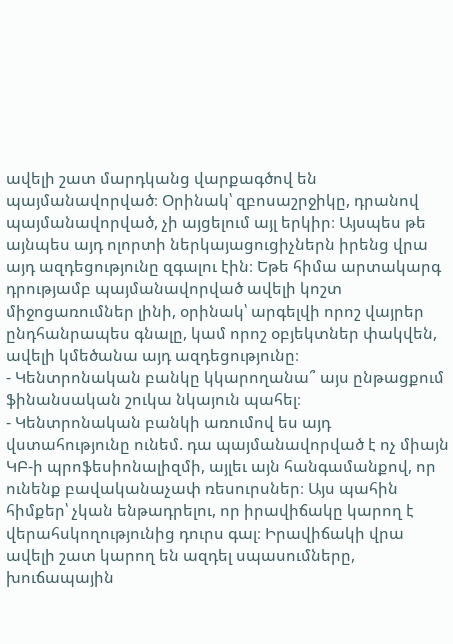ավելի շատ մարդկանց վարքագծով են պայմանավորված։ Օրինակ՝ զբոսաշրջիկը, դրանով պայմանավորված, չի այցելում այլ երկիր։ Այսպես թե այնպես այդ ոլորտի ներկայացուցիչներն իրենց վրա այդ ազդեցությունը զգալու էին։ Եթե հիմա արտակարգ դրությամբ պայմանավորված ավելի կոշտ միջոցառումներ լինի, օրինակ՝ արգելվի որոշ վայրեր ընդհանրապես գնալը, կամ որոշ օբյեկտներ փակվեն, ավելի կմեծանա այդ ազդեցությունը։
- Կենտրոնական բանկը կկարողանա՞ այս ընթացքում ֆինանսական շուկա նկայուն պահել։
- Կենտրոնական բանկի առումով ես այդ վստահությունը ունեմ. դա պայմանավորված է ոչ միայն ԿԲ-ի պրոֆեսիոնալիզմի, այլեւ այն հանգամանքով, որ ունենք բավականաչափ ռեսուրսներ։ Այս պահին հիմքեր՝ չկան ենթադրելու, որ իրավիճակը կարող է վերահսկողությունից դուրս գալ։ Իրավիճակի վրա ավելի շատ կարող են ազդել սպասումները, խուճապային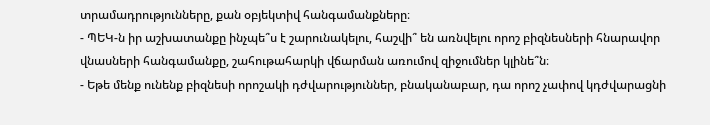տրամադրությունները, քան օբյեկտիվ հանգամանքները։
- ՊԵԿ-ն իր աշխատանքը ինչպե՞ս է շարունակելու, հաշվի՞ են առնվելու որոշ բիզնեսների հնարավոր վնասների հանգամանքը, շահութահարկի վճարման առումով զիջումներ կլինե՞ն։
- Եթե մենք ունենք բիզնեսի որոշակի դժվարություններ, բնականաբար, դա որոշ չափով կդժվարացնի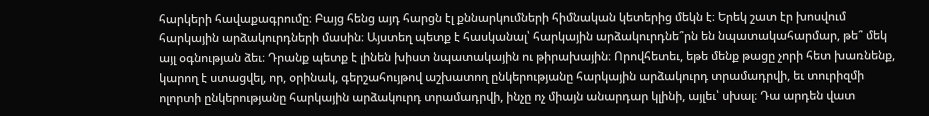հարկերի հավաքագրումը։ Բայց հենց այդ հարցն էլ քննարկումների հիմնական կետերից մեկն է։ Երեկ շատ էր խոսվում հարկային արձակուրդների մասին։ Այստեղ պետք է հասկանալ՝ հարկային արձակուրդնե՞րն են նպատակահարմար, թե՞ մեկ այլ օգնության ձեւ։ Դրանք պետք է լինեն խիստ նպատակային ու թիրախային։ Որովհետեւ, եթե մենք թացը չորի հետ խառնենք, կարող է ստացվել, որ, օրինակ, գերշահույթով աշխատող ընկերությանը հարկային արձակուրդ տրամադրվի, եւ տուրիզմի ոլորտի ընկերությանը հարկային արձակուրդ տրամադրվի, ինչը ոչ միայն անարդար կլինի, այլեւ՝ սխալ։ Դա արդեն վատ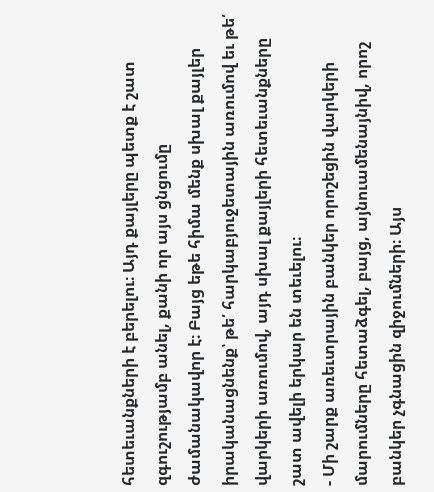հետեւանքների է բերելու։ Այդ քայլերը պետք է շատ զգուշությամբ անել, քանի որ այս ցնցումը ժամանակավոր է։ Բայց եթե հիմա մենք սխալ քայլեր իրականացնենք՝ թե՛ հարկաբյուջետային առումով եւ թե՛ վարկերի առումով, այդ սխալ քայլերի հետեւանքները շատ ավելի երկար են տեւելու։
- Մի շարք առեւտրային բանկեր որոշեցին վարկերի մարումները հետաձգել, բայց, այնուամենայնիվ, որոշ բանկեր չգնացին զիջումների։ Այս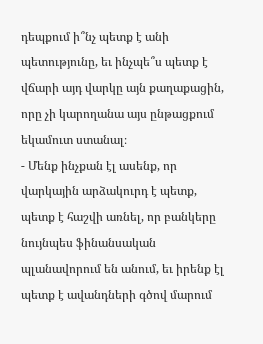դեպքում ի՞նչ պետք է անի պետությունը, եւ ինչպե՞ս պետք է վճարի այդ վարկը այն քաղաքացին, որը չի կարողանա այս ընթացքում եկամուտ ստանալ։
- Մենք ինչքան էլ ասենք, որ վարկային արձակուրդ է պետք, պետք է հաշվի առնել, որ բանկերը նույնպես ֆինանսական պլանավորում են անում, եւ իրենք էլ պետք է ավանդների գծով մարում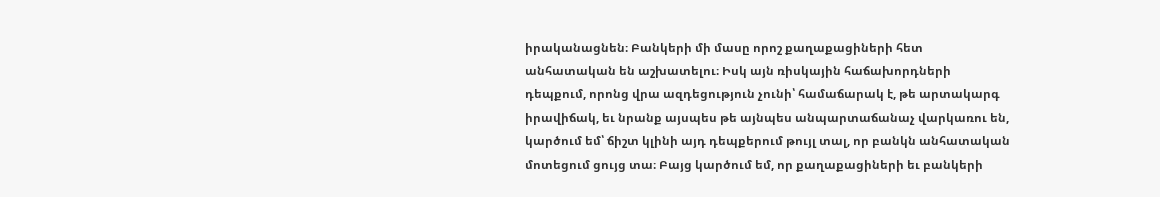իրականացնեն։ Բանկերի մի մասը որոշ քաղաքացիների հետ անհատական են աշխատելու։ Իսկ այն ռիսկային հաճախորդների դեպքում, որոնց վրա ազդեցություն չունի՝ համաճարակ է, թե արտակարգ իրավիճակ, եւ նրանք այսպես թե այնպես անպարտաճանաչ վարկառու են, կարծում եմ՝ ճիշտ կլինի այդ դեպքերում թույլ տալ, որ բանկն անհատական մոտեցում ցույց տա։ Բայց կարծում եմ, որ քաղաքացիների եւ բանկերի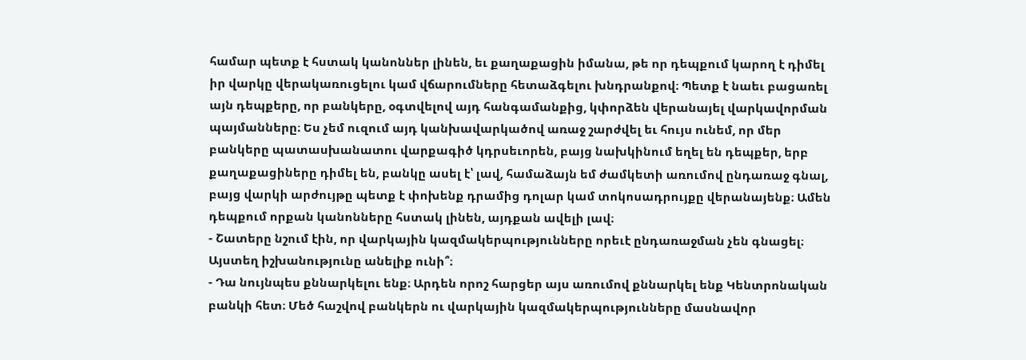համար պետք է հստակ կանոններ լինեն, եւ քաղաքացին իմանա, թե որ դեպքում կարող է դիմել իր վարկը վերակառուցելու կամ վճարումները հետաձգելու խնդրանքով։ Պետք է նաեւ բացառել այն դեպքերը, որ բանկերը, օգտվելով այդ հանգամանքից, կփորձեն վերանայել վարկավորման պայմանները։ Ես չեմ ուզում այդ կանխավարկածով առաջ շարժվել եւ հույս ունեմ, որ մեր բանկերը պատասխանատու վարքագիծ կդրսեւորեն, բայց նախկինում եղել են դեպքեր, երբ քաղաքացիները դիմել են, բանկը ասել է՝ լավ, համաձայն եմ ժամկետի առումով ընդառաջ գնալ, բայց վարկի արժույթը պետք է փոխենք դրամից դոլար կամ տոկոսադրույքը վերանայենք։ Ամեն դեպքում որքան կանոնները հստակ լինեն, այդքան ավելի լավ։
- Շատերը նշում էին, որ վարկային կազմակերպությունները որեւէ ընդառաջման չեն գնացել։ Այստեղ իշխանությունը անելիք ունի՞։
- Դա նույնպես քննարկելու ենք։ Արդեն որոշ հարցեր այս առումով քննարկել ենք Կենտրոնական բանկի հետ։ Մեծ հաշվով բանկերն ու վարկային կազմակերպությունները մասնավոր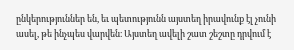ընկերություններ են, եւ պետությունն այստեղ իրավունք էլ չունի ասել, թե ինչպես վարվեն։ Այստեղ ավելի շատ շեշտը դրվում է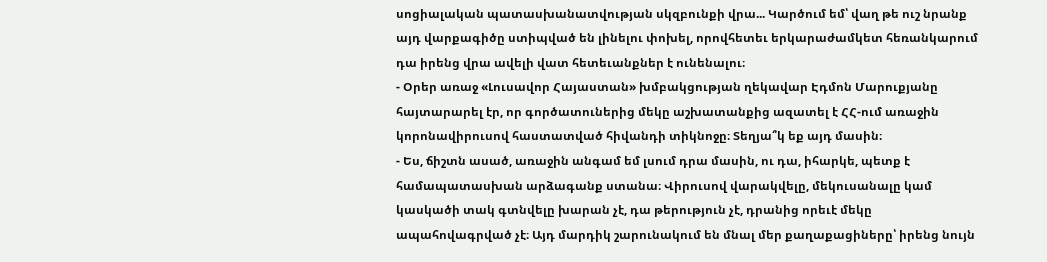սոցիալական պատասխանատվության սկզբունքի վրա... Կարծում եմ՝ վաղ թե ուշ նրանք այդ վարքագիծը ստիպված են լինելու փոխել, որովհետեւ երկարաժամկետ հեռանկարում դա իրենց վրա ավելի վատ հետեւանքներ է ունենալու։
- Օրեր առաջ «Լուսավոր Հայաստան» խմբակցության ղեկավար Էդմոն Մարուքյանը հայտարարել էր, որ գործատուներից մեկը աշխատանքից ազատել է ՀՀ-ում առաջին կորոնավիրուսով հաստատված հիվանդի տիկնոջը։ Տեղյա՞կ եք այդ մասին։
- Ես, ճիշտն ասած, առաջին անգամ եմ լսում դրա մասին, ու դա, իհարկե, պետք է համապատասխան արձագանք ստանա։ Վիրուսով վարակվելը, մեկուսանալը կամ կասկածի տակ գտնվելը խարան չէ, դա թերություն չէ, դրանից որեւէ մեկը ապահովագրված չէ։ Այդ մարդիկ շարունակում են մնալ մեր քաղաքացիները՝ իրենց նույն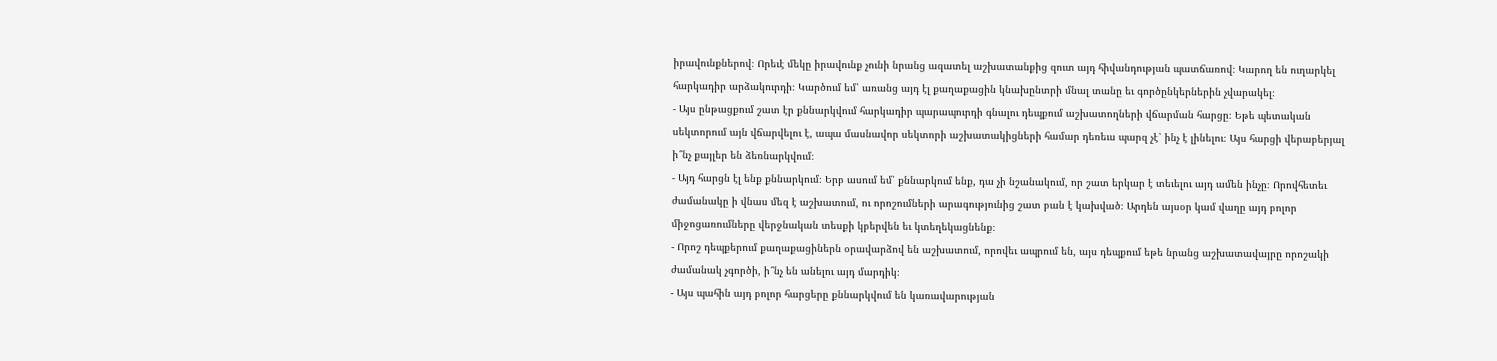իրավունքներով։ Որեւէ մեկը իրավունք չունի նրանց ազատել աշխատանքից զուտ այդ հիվանդության պատճառով։ Կարող են ուղարկել հարկադիր արձակուրդի։ Կարծում եմ՝ առանց այդ էլ քաղաքացին կնախընտրի մնալ տանը եւ գործընկերներին չվարակել։
- Այս ընթացքում շատ էր քննարկվում հարկադիր պարապուրդի գնալու դեպքում աշխատողների վճարման հարցը։ Եթե պետական սեկտորում այն վճարվելու է, ապա մասնավոր սեկտորի աշխատակիցների համար դեռեւս պարզ չէ՝ ինչ է լինելու։ Այս հարցի վերաբերյալ ի՞նչ քայլեր են ձեռնարկվում։
- Այդ հարցն էլ ենք քննարկում։ Երբ ասում եմ՝ քննարկում ենք, դա չի նշանակում, որ շատ երկար է տեւելու այդ ամեն ինչը։ Որովհետեւ ժամանակը ի վնաս մեզ է աշխատում, ու որոշումների արագությունից շատ բան է կախված։ Արդեն այսօր կամ վաղը այդ բոլոր միջոցառումները վերջնական տեսքի կբերվեն եւ կտեղեկացնենք։
- Որոշ դեպքերում քաղաքացիներն օրավարձով են աշխատում, որովեւ ապրում են, այս դեպքում եթե նրանց աշխատավայրը որոշակի ժամանակ չգործի, ի՞նչ են անելու այդ մարդիկ։
- Այս պահին այդ բոլոր հարցերը քննարկվում են կառավարության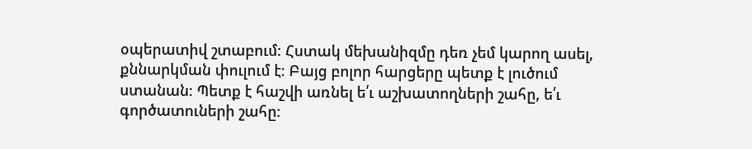օպերատիվ շտաբում։ Հստակ մեխանիզմը դեռ չեմ կարող ասել, քննարկման փուլում է։ Բայց բոլոր հարցերը պետք է լուծում ստանան։ Պետք է հաշվի առնել ե՛ւ աշխատողների շահը, ե՛ւ գործատուների շահը։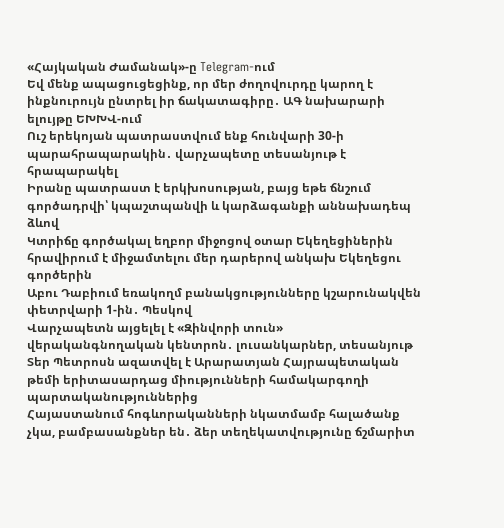«Հայկական Ժամանակ»-ը Telegram-ում
Եվ մենք ապացուցեցինք, որ մեր ժողովուրդը կարող է ինքնուրույն ընտրել իր ճակատագիրը․ ԱԳ նախարարի ելույթը ԵԽԽՎ-ում
Ուշ երեկոյան պատրաստվում ենք հունվարի 30-ի պարահրապարակին․ վարչապետը տեսանյութ է հրապարակել
Իրանը պատրաստ է երկխոսության, բայց եթե ճնշում գործադրվի՝ կպաշտպանվի և կարձագանքի աննախադեպ ձևով
Կտրիճը գործակալ եղբոր միջոցով օտար Եկեղեցիներին հրավիրում է միջամտելու մեր դարերով անկախ Եկեղեցու գործերին
Աբու Դաբիում եռակողմ բանակցությունները կշարունակվեն փետրվարի 1-ին․ Պեսկով
Վարչապետն այցելել է «Զինվորի տուն» վերականգնողական կենտրոն․ լուսանկարներ, տեսանյութ
Տեր Պետրոսն ազատվել է Արարատյան Հայրապետական թեմի երիտասարդաց միությունների համակարգողի պարտականություններից
Հայաստանում հոգևորականների նկատմամբ հալածանք չկա, բամբասանքներ են․ ձեր տեղեկատվությունը ճշմարիտ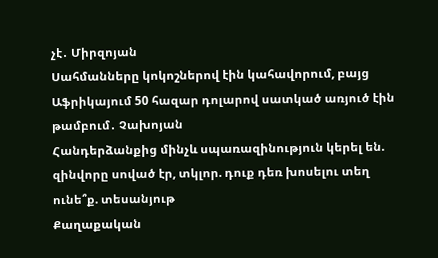չէ․ Միրզոյան
Սահմանները կոկոշներով էին կահավորում, բայց Աֆրիկայում 50 հազար դոլարով սատկած առյուծ էին թամբում․ Չախոյան
Հանդերձանքից մինչև սպառազինություն կերել են. զինվորը սոված էր, տկլոր. դուք դեռ խոսելու տեղ ունե՞ք. տեսանյութ
Քաղաքական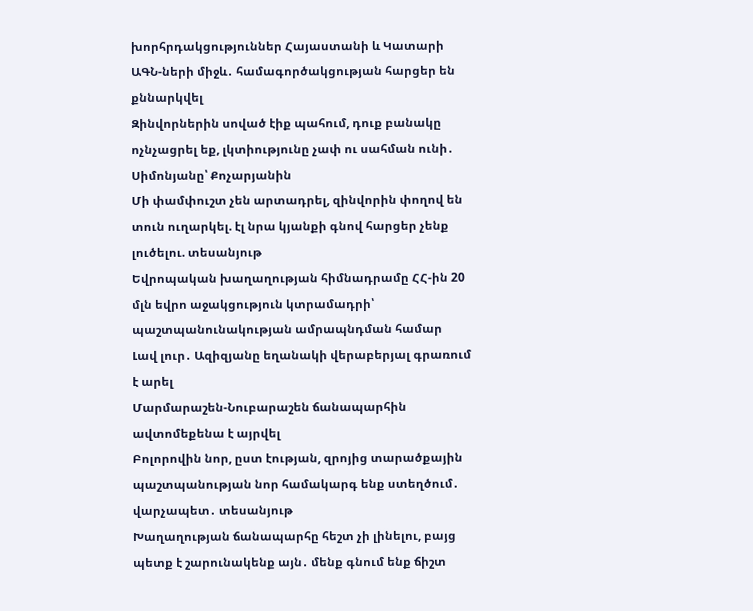խորհրդակցություններ Հայաստանի և Կատարի ԱԳՆ-ների միջև․ համագործակցության հարցեր են քննարկվել
Զինվորներին սոված էիք պահում, դուք բանակը ոչնչացրել եք, լկտիությունը չափ ու սահման ունի․ Սիմոնյանը՝ Քոչարյանին
Մի փամփուշտ չեն արտադրել, զինվորին փողով են տուն ուղարկել. էլ նրա կյանքի գնով հարցեր չենք լուծելու. տեսանյութ
Եվրոպական խաղաղության հիմնադրամը ՀՀ-ին 20 մլն եվրո աջակցություն կտրամադրի՝ պաշտպանունակության ամրապնդման համար
Լավ լուր․ Ազիզյանը եղանակի վերաբերյալ գրառում է արել
Մարմարաշեն-Նուբարաշեն ճանապարհին ավտոմեքենա է այրվել
Բոլորովին նոր, ըստ էության, զրոյից տարածքային պաշտպանության նոր համակարգ ենք ստեղծում․ վարչապետ․ տեսանյութ
Խաղաղության ճանապարհը հեշտ չի լինելու, բայց պետք է շարունակենք այն․ մենք գնում ենք ճիշտ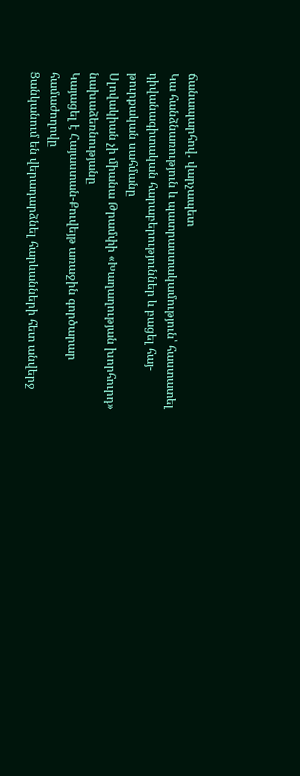ճանապարհով․ վարչապետ
Կա հանձնառություն և պատրաստակամություն՝ հաստատել դիվանագիտական հարաբերություններ և բացել հայ-թուրքական սահմանը
Սլովակիան չի միանա Թրամփի «Խաղաղության խորհուրդ» նախաձեռնությանը
Կայացել է Հայաստան-Քուվեյթ առաջին գործարար համաժողովը
Ցանկանում են վերադարձնել հարևանների հետ անվերջ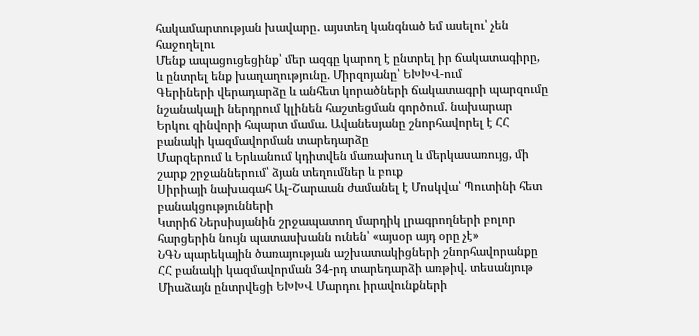հակամարտության խավարը․ այստեղ կանգնած եմ ասելու՝ չեն հաջողելու
Մենք ապացուցեցինք՝ մեր ազգը կարող է ընտրել իր ճակատագիրը, և ընտրել ենք խաղաղությունը. Միրզոյանը՝ ԵԽԽՎ-ում
Գերիների վերադարձը և անհետ կորածների ճակատագրի պարզումը նշանակալի ներդրում կլինեն հաշտեցման գործում. նախարար
Երկու զինվորի հպարտ մամա. Ավանեսյանը շնորհավորել է ՀՀ բանակի կազմավորման տարեդարձը
Մարզերում և Երևանում կդիտվեն մառախուղ և մերկասառույց, մի շարք շրջաններում՝ ձյան տեղումներ և բուք
Սիրիայի նախագահ Ալ-Շարաան ժամանել է Մոսկվա՝ Պուտինի հետ բանակցությունների
Կտրիճ Ներսիսյանին շրջապատող մարդիկ լրագրողների բոլոր հարցերին նույն պատասխանն ունեն՝ «այսօր այդ օրը չէ»
ՆԳՆ պարեկային ծառայության աշխատակիցների շնորհավորանքը ՀՀ բանակի կազմավորման 34-րդ տարեդարձի առթիվ. տեսանյութ
Միաձայն ընտրվեցի ԵԽԽՎ Մարդու իրավունքների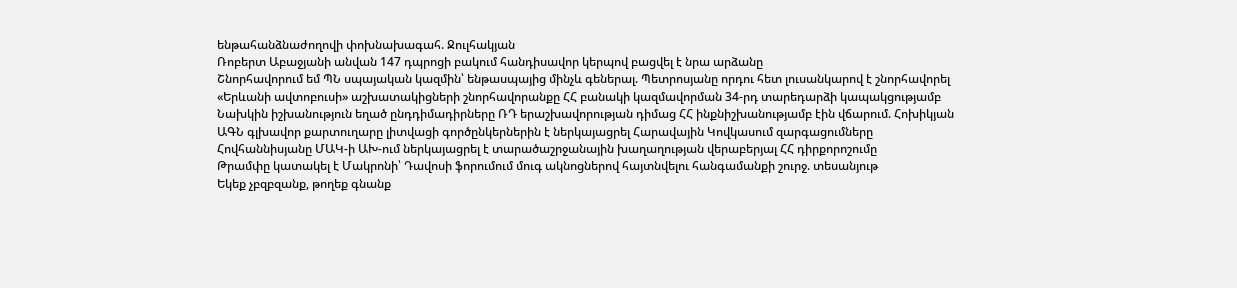ենթահանձնաժողովի փոխնախագահ. Ջուլհակյան
Ռոբերտ Աբաջյանի անվան 147 դպրոցի բակում հանդիսավոր կերպով բացվել է նրա արձանը
Շնորհավորում եմ ՊՆ սպայական կազմին՝ ենթասպայից մինչև գեներալ. Պետրոսյանը որդու հետ լուսանկարով է շնորհավորել
«Երևանի ավտոբուսի» աշխատակիցների շնորհավորանքը ՀՀ բանակի կազմավորման 34-րդ տարեդարձի կապակցությամբ
Նախկին իշխանություն եղած ընդդիմադիրները ՌԴ երաշխավորության դիմաց ՀՀ ինքնիշխանությամբ էին վճարում. Հոխիկյան
ԱԳՆ գլխավոր քարտուղարը լիտվացի գործընկերներին է ներկայացրել Հարավային Կովկասում զարգացումները
Հովհաննիսյանը ՄԱԿ-ի ԱԽ-ում ներկայացրել է տարածաշրջանային խաղաղության վերաբերյալ ՀՀ դիրքորոշումը
Թրամփը կատակել է Մակրոնի՝ Դավոսի ֆորումում մուգ ակնոցներով հայտնվելու հանգամանքի շուրջ. տեսանյութ
Եկեք չբզբզանք, թողեք գնանք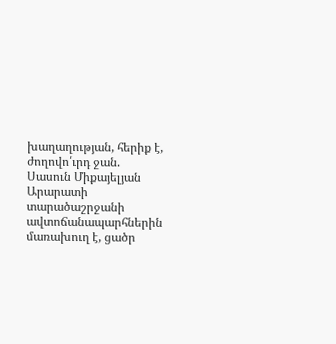խաղաղության, հերիք է, ժողովո՛ւրդ ջան. Սասուն Միքայելյան
Արարատի տարածաշրջանի ավտոճանապարհներին մառախուղ է, ցածր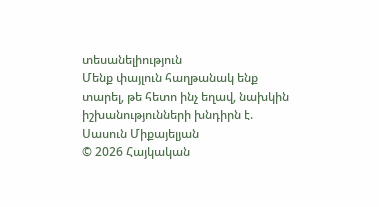տեսանելիություն
Մենք փայլուն հաղթանակ ենք տարել, թե հետո ինչ եղավ, նախկին իշխանությունների խնդիրն է. Սասուն Միքայելյան
© 2026 Հայկական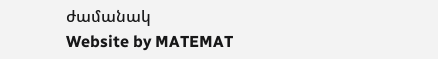ժամանակ
Website by MATEMAT